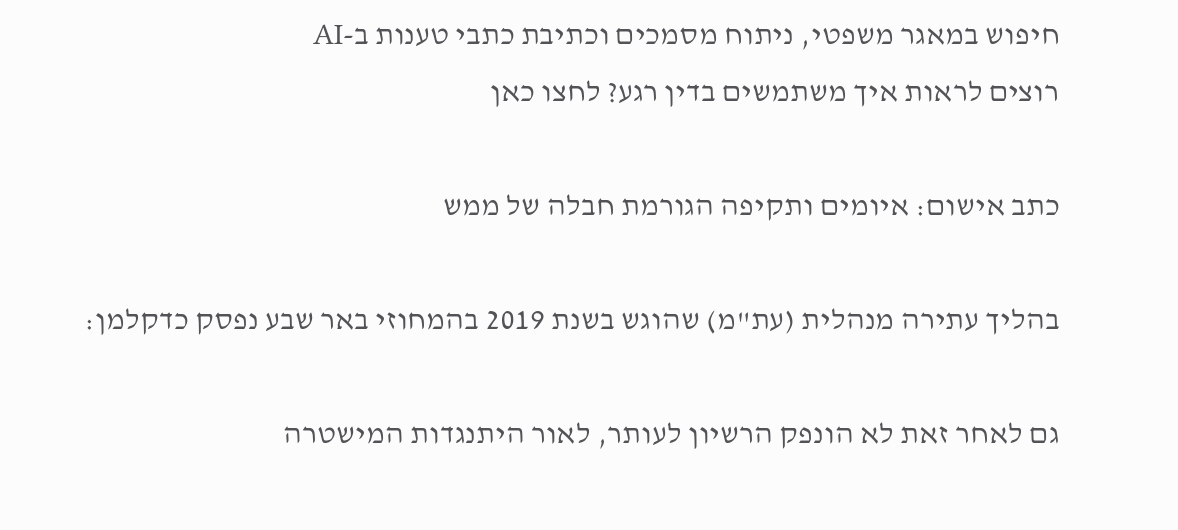חיפוש במאגר משפטי, ניתוח מסמכים וכתיבת כתבי טענות ב-AI
רוצים לראות איך משתמשים בדין רגע? לחצו כאן

כתב אישום: איומים ותקיפה הגורמת חבלה של ממש

בהליך עתירה מנהלית (עת"מ) שהוגש בשנת 2019 בהמחוזי באר שבע נפסק כדקלמן:

גם לאחר זאת לא הונפק הרשיון לעותר, לאור היתנגדות המישטרה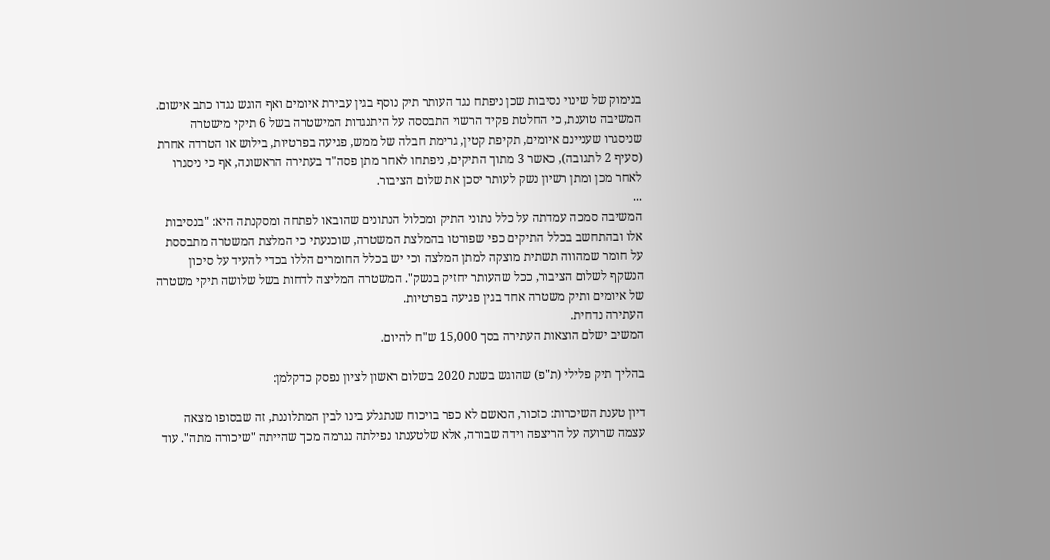בנימוק של שינוי נסיבות שכן ניפתח נגד העותר תיק נוסף בגין עבירת איומים ואף הוגש נגדו כתב אישום.
המשיבה טוענת, כי החלטת פקיד הרשוי התבססה על היתנגדות המישטרה בשל 6 תיקי מישטרה שניסגרו שעניינם איומים, תקיפת קטין, גרימת חבלה של ממש, פגיעה בפרטיות, בילוש או הטרדה אחרת (סעיף 2 לתגובה), כאשר 3 מתוך התיקים, ניפתחו לאחר מתן פסה"ד בעתירה הראשונה, אף כי ניסגרו לאחר מכן ומתן רשיון נשק לעותר יסכן את שלום הציבור.
...
המשיבה סמכה עמדתה על כלל נתוני התיק ומכלול הנתונים שהובאו לפתחה ומסקנתה היא: "בנסיבות אלו ובהתחשב בכלל התיקים כפי שפורטו בהמלצת המשטרה, שוכנעתי כי המלצת המשטרה מתבססת על חומר שמהווה תשתית מוצקה למתן המלצה וכי יש בכלל החומרים הללו בכדי להעיד על סיכון הנשקף לשלום הציבור, ככל שהעותר יחזיק בנשק". המשטרה המליצה לדחות בשל שלושה תיקי משטרה של איומים ותיק משטרה אחד בגין פגיעה בפרטיות.
העתירה נדחית.
המשיב ישלם הוצאות העתירה בסך 15,000 ש"ח להיום.

בהליך תיק פלילי (ת"פ) שהוגש בשנת 2020 בשלום ראשון לציון נפסק כדקלמן:

דיון טענת השיכרות: כזכור, הנאשם לא כפר בויכוח שנתגלע בינו לבין המתלוננת, זה שבסופו מצאה עצמה שרועה על הריצפה וידה שבורה, אלא שלטענתו נפילתה נגרמה מכך שהייתה "שיכורה מתה". עוד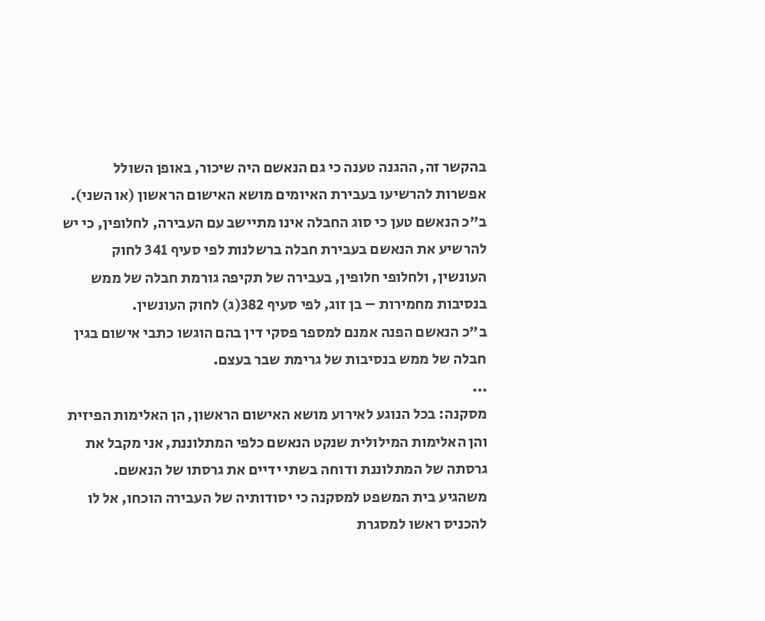בהקשר זה, ההגנה טענה כי גם הנאשם היה שיכור, באופן השולל אפשרות להרשיעו בעבירת האיומים מושא האישום הראשון (או השני).
ב"כ הנאשם טען כי סוג החבלה אינו מתיישב עם העבירה, לחלופין, כי יש להרשיע את הנאשם בעבירת חבלה ברשלנות לפי סעיף 341 לחוק העונשין, ולחלופי חלופין, בעבירה של תקיפה גורמת חבלה של ממש בנסיבות מחמירות – בן זוג, לפי סעיף 382(ג) לחוק העונשין.
ב"כ הנאשם הפנה אמנם למספר פסקי דין בהם הוגשו כתבי אישום בגין חבלה של ממש בנסיבות של גרימת שבר בעצם.
...
מסקנה: בכל הנוגע לאירוע מושא האישום הראשון, הן האלימות הפיזית והן האלימות המילולית שנקט הנאשם כלפי המתלוננת, אני מקבל את גרסתה של המתלוננת ודוחה בשתי ידיים את גרסתו של הנאשם.
משהגיע בית המשפט למסקנה כי יסודותיה של העבירה הוכחו, אל לו להכניס ראשו למסגרת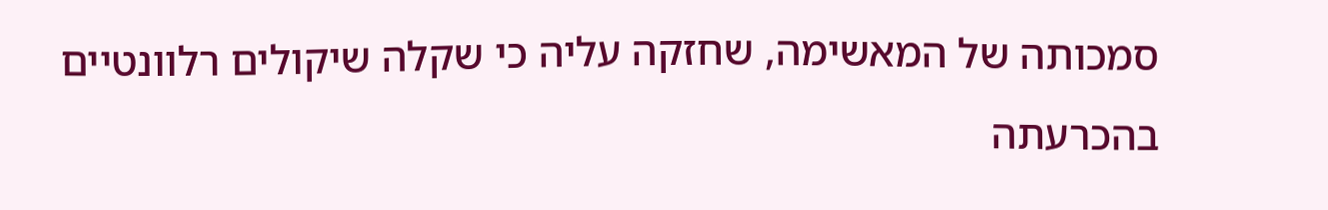סמכותה של המאשימה, שחזקה עליה כי שקלה שיקולים רלוונטיים בהכרעתה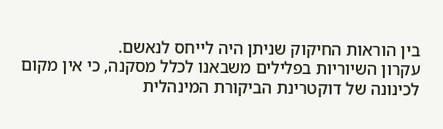בין הוראות החיקוק שניתן היה לייחס לנאשם.
עקרון השיוריות בפלילים משבאנו לכלל מסקנה, כי אין מקום לכינונה של דוקטרינת הביקורת המינהלית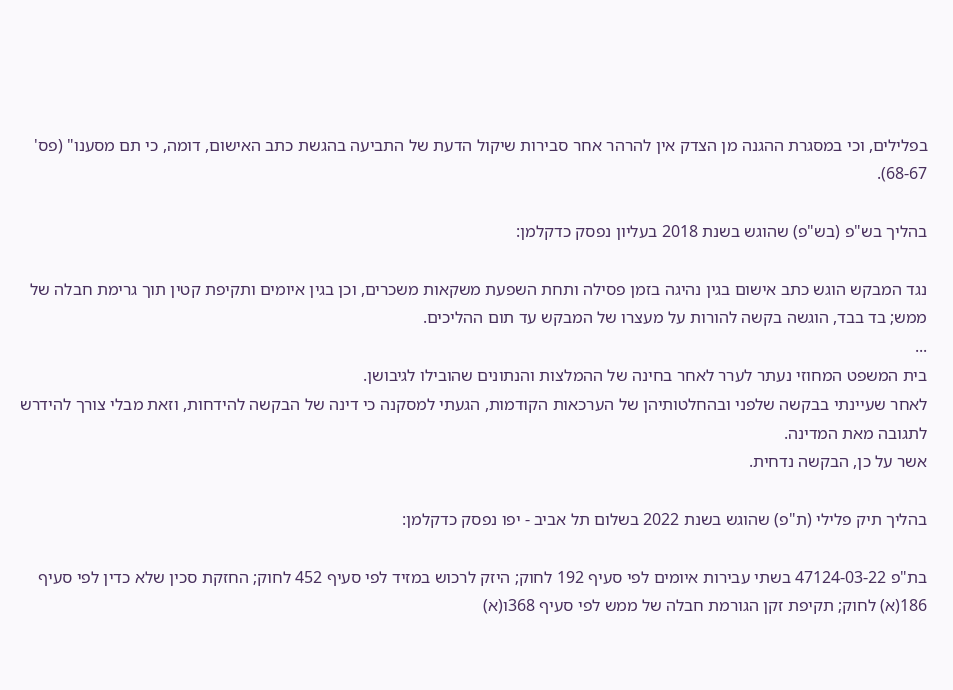בפלילים, וכי במסגרת ההגנה מן הצדק אין להרהר אחר סבירות שיקול הדעת של התביעה בהגשת כתב האישום, דומה, כי תם מסענו" (פס' 68-67).

בהליך בש"פ (בש"פ) שהוגש בשנת 2018 בעליון נפסק כדקלמן:

נגד המבקש הוגש כתב אישום בגין נהיגה בזמן פסילה ותחת השפעת משקאות משכרים, וכן בגין איומים ותקיפת קטין תוך גרימת חבלה של ממש; בד בבד, הוגשה בקשה להורות על מעצרו של המבקש עד תום ההליכים.
...
בית המשפט המחוזי נעתר לערר לאחר בחינה של ההמלצות והנתונים שהובילו לגיבושן.
לאחר שעיינתי בבקשה שלפני ובהחלטותיהן של הערכאות הקודמות, הגעתי למסקנה כי דינה של הבקשה להידחות, וזאת מבלי צורך להידרש לתגובה מאת המדינה.
אשר על כן, הבקשה נדחית.

בהליך תיק פלילי (ת"פ) שהוגש בשנת 2022 בשלום תל אביב - יפו נפסק כדקלמן:

בת"פ 47124-03-22 בשתי עבירות איומים לפי סעיף 192 לחוק; היזק לרכוש במזיד לפי סעיף 452 לחוק; החזקת סכין שלא כדין לפי סעיף 186(א) לחוק; תקיפת זקן הגורמת חבלה של ממש לפי סעיף 368ו(א)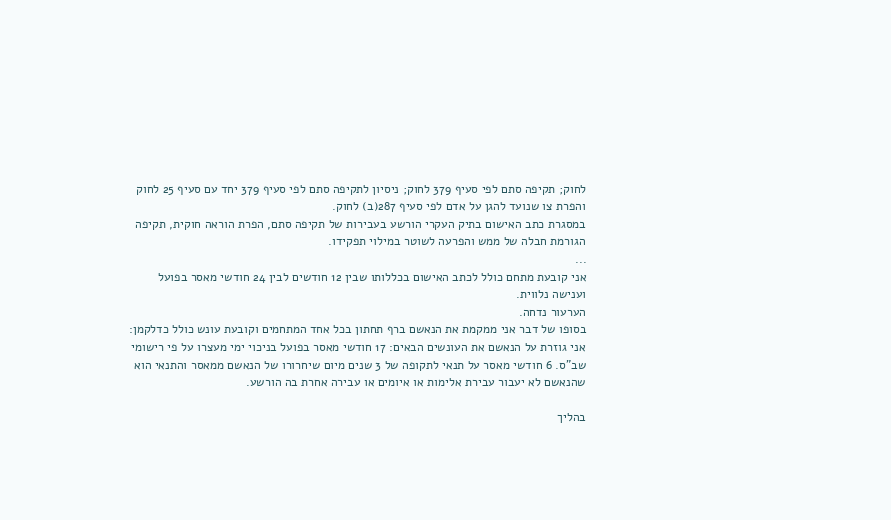לחוק; תקיפה סתם לפי סעיף 379 לחוק; ניסיון לתקיפה סתם לפי סעיף 379 יחד עם סעיף 25 לחוק והפרת צו שנועד להגן על אדם לפי סעיף 287(ב) לחוק.
במסגרת כתב האישום בתיק העקרי הורשע בעבירות של תקיפה סתם, הפרת הוראה חוקית, תקיפה הגורמת חבלה של ממש והפרעה לשוטר במילוי תפקידו.
...
אני קובעת מתחם כולל לכתב האישום בכללותו שבין 12 חודשים לבין 24 חודשי מאסר בפועל וענישה נלווית.
הערעור נדחה.
בסופו של דבר אני ממקמת את הנאשם ברף תחתון בכל אחד המתחמים וקובעת עונש כולל כדלקמן: אני גוזרת על הנאשם את העונשים הבאים: 17 חודשי מאסר בפועל בניכוי ימי מעצרו על פי רישומי שב"ס. 6 חודשי מאסר על תנאי לתקופה של 3 שנים מיום שיחרורו של הנאשם ממאסר והתנאי הוא שהנאשם לא יעבור עבירת אלימות או איומים או עבירה אחרת בה הורשע.

בהליך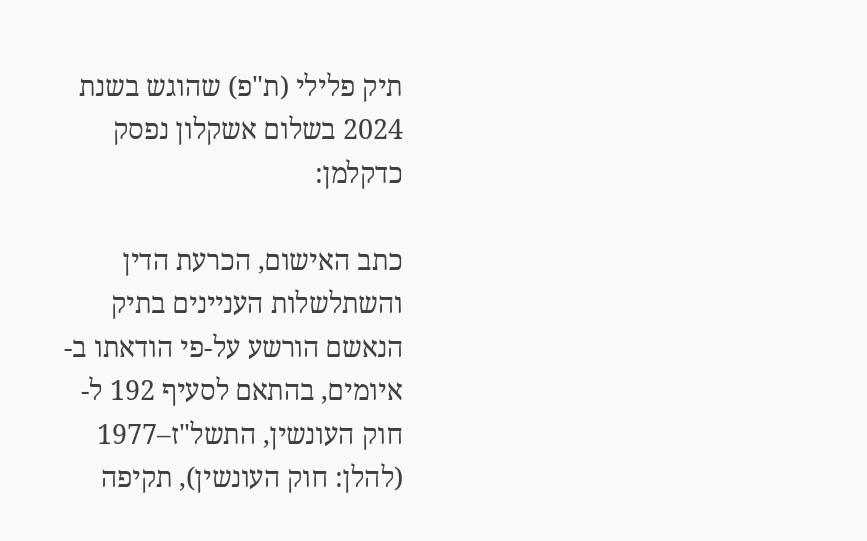תיק פלילי (ת"פ) שהוגש בשנת 2024 בשלום אשקלון נפסק כדקלמן:

כתב האישום, הכרעת הדין והשתלשלות העניינים בתיק הנאשם הורשע על-פי הודאתו ב-איומים, בהתאם לסעיף 192 ל-חוק העונשין, התשל"ז–1977 (להלן: חוק העונשין), תקיפה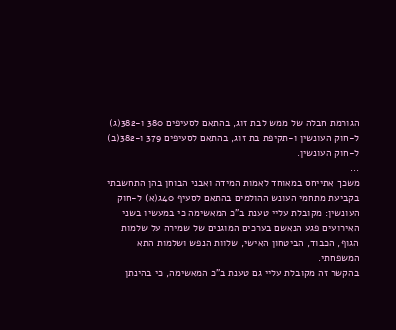הגורמת חבלה של ממש לבת זוג, בהתאם לסעיפים 380 ו-382(ג) ל-חוק העונשין ו-תקיפת בת זוג, בהתאם לסעיפים 379 ו-382(ב) ל-חוק העונשין.
...
משכך אתייחס במאוחד לאמות המידה ואבני הבוחן בהן התחשבתי בקביעת מתחמי העונש ההולמים בהתאם לסעיף 40ג(א) ל-חוק העונשין: מקובלת עליי טענת ב"כ המאשימה כי במעשיו בשני האירועים פגע הנאשם בערכים המוגנים של שמירה על שלמות הגוף, הכבוד, הביטחון האישי, שלוות הנפש ושלמות התא המשפחתי.
בהקשר זה מקובלת עליי גם טענת ב"כ המאשימה, כי בהינתן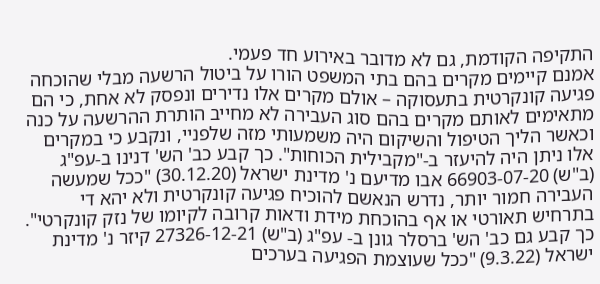התקיפה הקודמת, גם לא מדובר באירוע חד פעמי.
אמנם קיימים מקרים בהם בתי המשפט הורו על ביטול הרשעה מבלי שהוכחה פגיעה קונקרטית בתעסוקה – אולם מקרים אלו נדירים ונפסק לא אחת, כי הם מתאימים לאותם מקרים בהם סוג העבירה לא מחייב הותרת ההרשעה על כנה וכאשר הליך הטיפול והשיקום היה משמעותי מזה שלפניי, ונקבע כי במקרים אלו ניתן היה להיעזר ב-"מקבילית הכוחות". כך קבע כב' הש' דנינו ב-עפ"ג (ב"ש) 66903-07-20 אבו מדיעם נ' מדינת ישראל (30.12.20) "ככל שמעשה העבירה חמור יותר, נדרש הנאשם להוכיח פגיעה קונקרטית ולא יהא די בתרחיש תאורטי או אף בהוכחת מידת ודאות קרובה לקיומו של נזק קונקרטי". כך קבע גם כב' הש' ברסלר גונן ב- עפ"ג (ב"ש) 27326-12-21 קיזר נ' מדינת ישראל (9.3.22) "ככל שעוצמת הפגיעה בערכים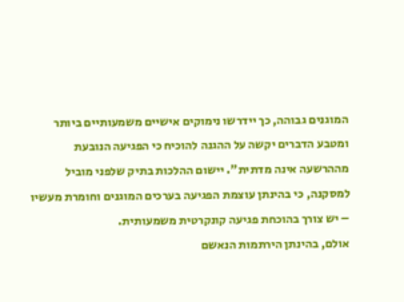המוגנים גבוהה, כך יידרשו נימוקים אישיים משמעותיים ביותר ומטבע הדברים יקשה על ההגנה להוכיח כי הפגיעה הנובעת מההרשעה אינה מדתית". יישום ההלכות בתיק שלפני מוביל למסקנה, כי בהינתן עוצמת הפגיעה בערכים המוגנים וחומרת מעשיו – יש צורך בהוכחת פגיעה קונקרטית משמעותית.
אולם, בהינתן הירתמות הנאשם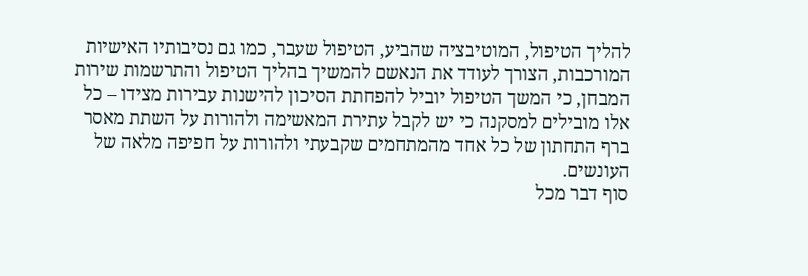להליך הטיפול, המוטיבציה שהביע, הטיפול שעבר, כמו גם נסיבותיו האישיות המורכבות, הצורך לעודד את הנאשם להמשיך בהליך הטיפול והתרשמות שירות המבחן, כי המשך הטיפול יוביל להפחתת הסיכון להישנות עבירות מצידו – כל אלו מובילים למסקנה כי יש לקבל עתירת המאשימה ולהורות על השתת מאסר ברף התחתון של כל אחד מהמתחמים שקבעתי ולהורות על חפיפה מלאה של העונשים.
סוף דבר מכל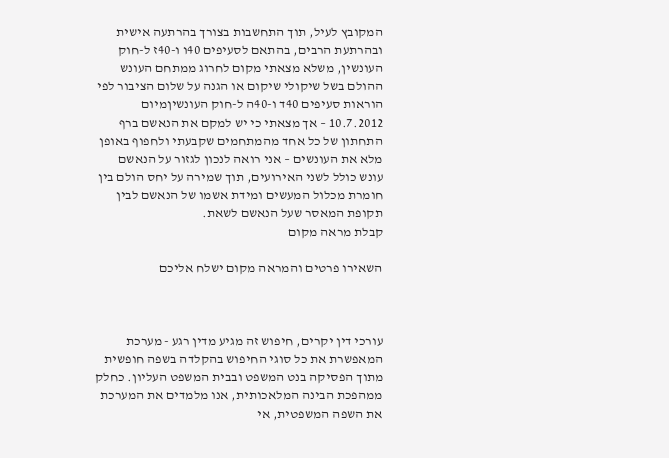המקובץ לעיל, תוך התחשבות בצורך בהרתעה אישית ובהרתעת הרבים, בהתאם לסעיפים 40ו ו-40ז ל-חוק העונשין, משלא מצאתי מקום לחרוג ממתחם העונש ההולם בשל שיקולי שיקום או הגנה על שלום הציבור לפי הוראות סעיפים 40ד ו-40ה ל-חוק העונשיןמיום 10.7.2012 – אך מצאתי כי יש למקם את הנאשם ברף התחתון של כל אחד מהמתחמים שקבעתי ולחפוף באופן מלא את העונשים – אני רואה לנכון לגזור על הנאשם עונש כולל לשני האירועים, תוך שמירה על יחס הולם בין חומרת מכלול המעשים ומידת אשמו של הנאשם לבין תקופת המאסר שעל הנאשם לשאת.
קבלת מראה מקום

השאירו פרטים והמראה מקום ישלח אליכם



עורכי דין יקרים, חיפוש זה מגיע מדין רגע - מערכת המאפשרת את כל סוגי החיפוש בהקלדה בשפה חופשית מתוך הפסיקה בנט המשפט ובבית המשפט העליון. כחלק ממהפכת הבינה המלאכותית, אנו מלמדים את המערכת את השפה המשפטית, אי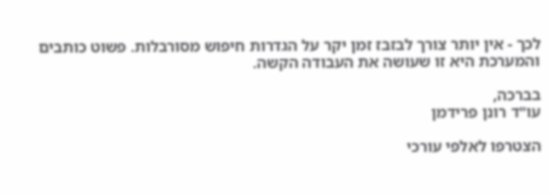לכך - אין יותר צורך לבזבז זמן יקר על הגדרות חיפוש מסורבלות. פשוט כותבים והמערכת היא זו שעושה את העבודה הקשה.

בברכה,
עו"ד רונן פרידמן

הצטרפו לאלפי עורכי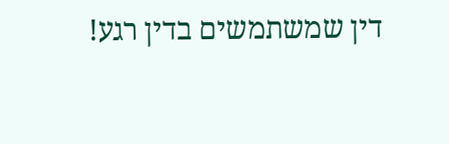דין שמשתמשים בדין רגע!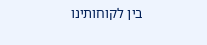בין לקוחותינו